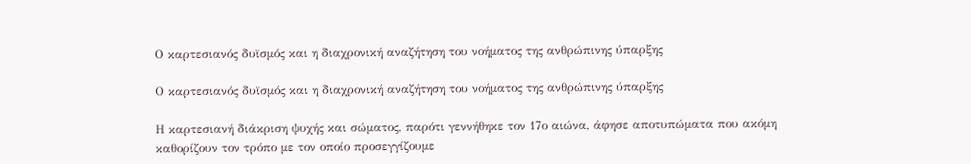Ο καρτεσιανός δυϊσμός και η διαχρονική αναζήτηση του νοήματος της ανθρώπινης ύπαρξης

Ο καρτεσιανός δυϊσμός και η διαχρονική αναζήτηση του νοήματος της ανθρώπινης ύπαρξης

Η καρτεσιανή διάκριση ψυχής και σώματος, παρότι γεννήθηκε τον 17ο αιώνα, άφησε αποτυπώματα που ακόμη καθορίζουν τον τρόπο με τον οποίο προσεγγίζουμε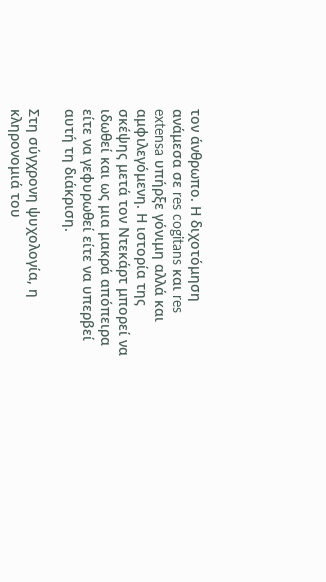τον άνθρωπο. Η διχοτόμηση ανάμεσα σε res cogitans και res extensa υπήρξε γόνιμη αλλά και αμφιλεγόμενη. Η ιστορία της σκέψης μετά τον Ντεκάρτ μπορεί να ιδωθεί και ως μια μακρά απόπειρα είτε να γεφυρωθεί είτε να υπερβεί αυτή τη διάκριση.

Στη σύγχρονη ψυχολογία, η κληρονομιά του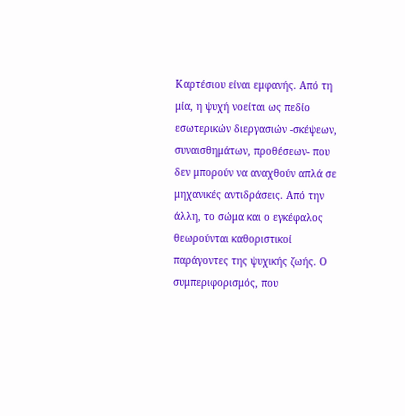Καρτέσιου είναι εμφανής. Από τη μία, η ψυχή νοείται ως πεδίο εσωτερικών διεργασιών -σκέψεων, συναισθημάτων, προθέσεων- που δεν μπορούν να αναχθούν απλά σε μηχανικές αντιδράσεις. Από την άλλη, το σώμα και ο εγκέφαλος θεωρούνται καθοριστικοί παράγοντες της ψυχικής ζωής. Ο συμπεριφορισμός, που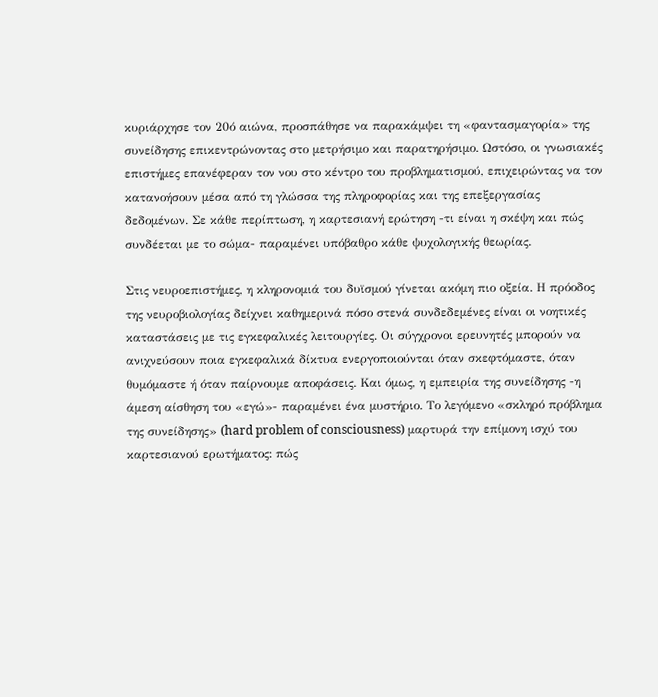κυριάρχησε τον 20ό αιώνα, προσπάθησε να παρακάμψει τη «φαντασμαγορία» της συνείδησης επικεντρώνοντας στο μετρήσιμο και παρατηρήσιμο. Ωστόσο, οι γνωσιακές επιστήμες επανέφεραν τον νου στο κέντρο του προβληματισμού, επιχειρώντας να τον κατανοήσουν μέσα από τη γλώσσα της πληροφορίας και της επεξεργασίας δεδομένων. Σε κάθε περίπτωση, η καρτεσιανή ερώτηση -τι είναι η σκέψη και πώς συνδέεται με το σώμα- παραμένει υπόβαθρο κάθε ψυχολογικής θεωρίας.

Στις νευροεπιστήμες, η κληρονομιά του δυϊσμού γίνεται ακόμη πιο οξεία. Η πρόοδος της νευροβιολογίας δείχνει καθημερινά πόσο στενά συνδεδεμένες είναι οι νοητικές καταστάσεις με τις εγκεφαλικές λειτουργίες. Οι σύγχρονοι ερευνητές μπορούν να ανιχνεύσουν ποια εγκεφαλικά δίκτυα ενεργοποιούνται όταν σκεφτόμαστε, όταν θυμόμαστε ή όταν παίρνουμε αποφάσεις. Και όμως, η εμπειρία της συνείδησης -η άμεση αίσθηση του «εγώ»- παραμένει ένα μυστήριο. Το λεγόμενο «σκληρό πρόβλημα της συνείδησης» (hard problem of consciousness) μαρτυρά την επίμονη ισχύ του καρτεσιανού ερωτήματος: πώς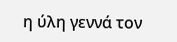η ύλη γεννά τον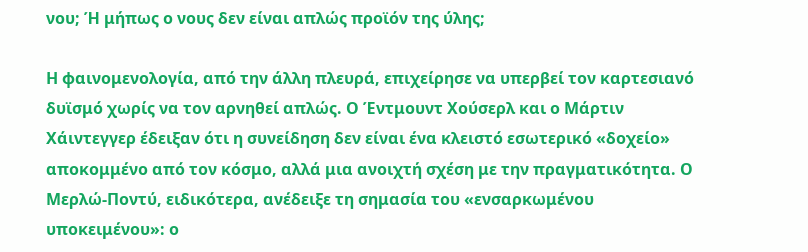νου; Ή μήπως ο νους δεν είναι απλώς προϊόν της ύλης;

Η φαινομενολογία, από την άλλη πλευρά, επιχείρησε να υπερβεί τον καρτεσιανό δυϊσμό χωρίς να τον αρνηθεί απλώς. Ο Έντμουντ Χούσερλ και ο Μάρτιν Χάιντεγγερ έδειξαν ότι η συνείδηση δεν είναι ένα κλειστό εσωτερικό «δοχείο» αποκομμένο από τον κόσμο, αλλά μια ανοιχτή σχέση με την πραγματικότητα. Ο Μερλώ-Ποντύ, ειδικότερα, ανέδειξε τη σημασία του «ενσαρκωμένου υποκειμένου»: ο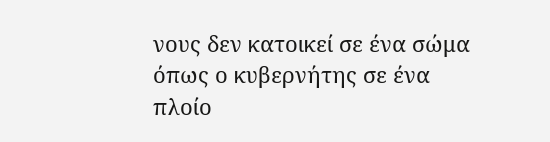νους δεν κατοικεί σε ένα σώμα όπως ο κυβερνήτης σε ένα πλοίο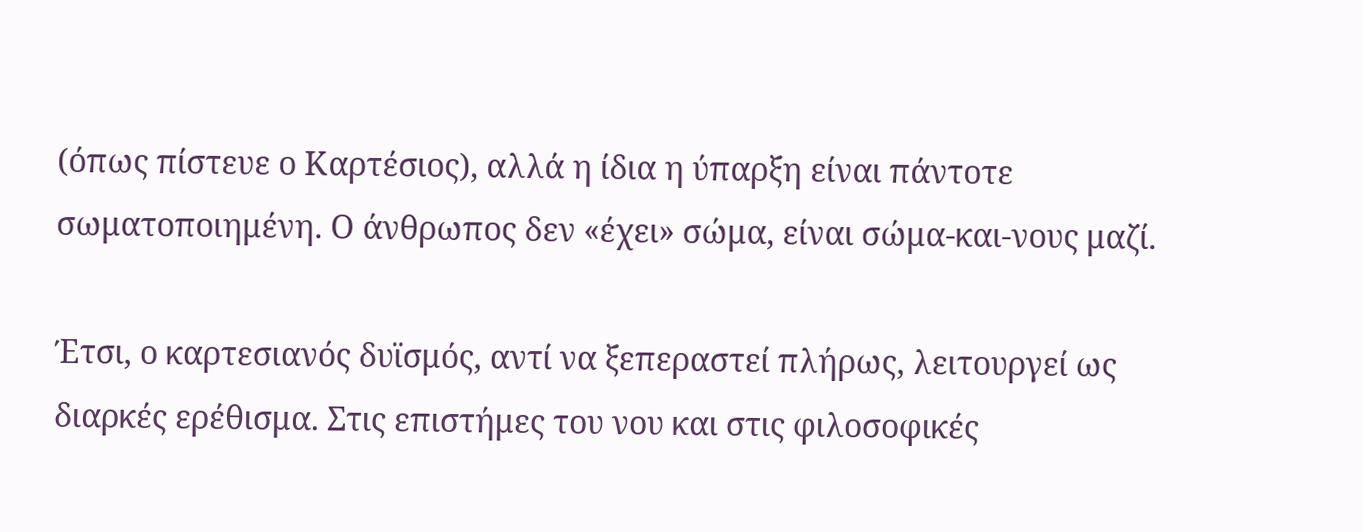(όπως πίστευε ο Καρτέσιος), αλλά η ίδια η ύπαρξη είναι πάντοτε σωματοποιημένη. Ο άνθρωπος δεν «έχει» σώμα, είναι σώμα-και-νους μαζί.

Έτσι, ο καρτεσιανός δυϊσμός, αντί να ξεπεραστεί πλήρως, λειτουργεί ως διαρκές ερέθισμα. Στις επιστήμες του νου και στις φιλοσοφικές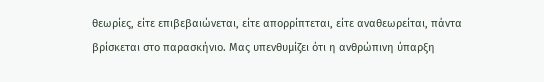θεωρίες, είτε επιβεβαιώνεται, είτε απορρίπτεται, είτε αναθεωρείται, πάντα βρίσκεται στο παρασκήνιο. Μας υπενθυμίζει ότι η ανθρώπινη ύπαρξη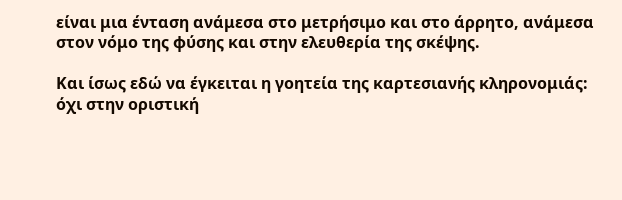είναι μια ένταση ανάμεσα στο μετρήσιμο και στο άρρητο, ανάμεσα στον νόμο της φύσης και στην ελευθερία της σκέψης.

Και ίσως εδώ να έγκειται η γοητεία της καρτεσιανής κληρονομιάς: όχι στην οριστική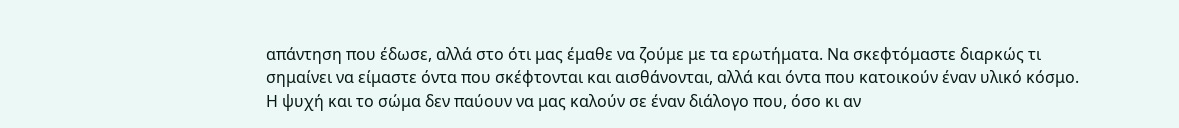απάντηση που έδωσε, αλλά στο ότι μας έμαθε να ζούμε με τα ερωτήματα. Να σκεφτόμαστε διαρκώς τι σημαίνει να είμαστε όντα που σκέφτονται και αισθάνονται, αλλά και όντα που κατοικούν έναν υλικό κόσμο. Η ψυχή και το σώμα δεν παύουν να μας καλούν σε έναν διάλογο που, όσο κι αν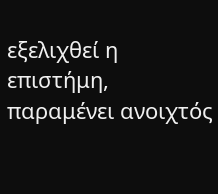εξελιχθεί η επιστήμη, παραμένει ανοιχτός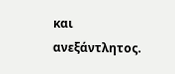και ανεξάντλητος.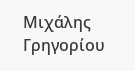Μιχάλης Γρηγορίου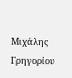Μιχάλης Γρηγορίου